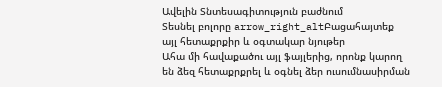Ավելին Տնտեսագիտություն բաժնում
Տեսնել բոլորը arrow_right_altԲացահայտեք այլ հետաքրքիր և օգտակար նյութեր
Ահա մի հավաքածու այլ ֆայլերից, որոնք կարող են ձեզ հետաքրքրել և օգնել ձեր ուսումնասիրման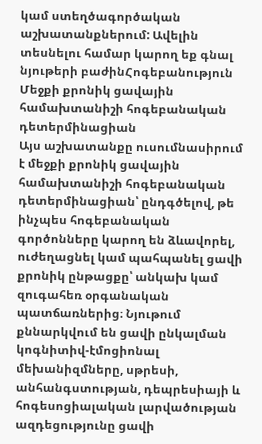կամ ստեղծագործական աշխատանքներում: Ավելին տեսնելու համար կարող եք գնալ նյութերի բաժինՀոգեբանություն
Մեջքի քրոնիկ ցավային համախտանիշի հոգեբանական դետերմինացիան
Այս աշխատանքը ուսումնասիրում է մեջքի քրոնիկ ցավային համախտանիշի հոգեբանական դետերմինացիան՝ ընդգծելով, թե ինչպես հոգեբանական գործոնները կարող են ձևավորել, ուժեղացնել կամ պահպանել ցավի քրոնիկ ընթացքը՝ անկախ կամ զուգահեռ օրգանական պատճառներից։ Նյութում քննարկվում են ցավի ընկալման կոգնիտիվ-էմոցիոնալ մեխանիզմները, սթրեսի, անհանգստության, դեպրեսիայի և հոգեսոցիալական լարվածության ազդեցությունը ցավի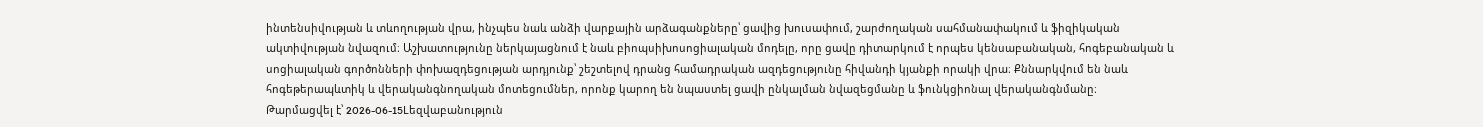ինտենսիվության և տևողության վրա, ինչպես նաև անձի վարքային արձագանքները՝ ցավից խուսափում, շարժողական սահմանափակում և ֆիզիկական ակտիվության նվազում։ Աշխատությունը ներկայացնում է նաև բիոպսիխոսոցիալական մոդելը, որը ցավը դիտարկում է որպես կենսաբանական, հոգեբանական և սոցիալական գործոնների փոխազդեցության արդյունք՝ շեշտելով դրանց համադրական ազդեցությունը հիվանդի կյանքի որակի վրա։ Քննարկվում են նաև հոգեթերապևտիկ և վերականգնողական մոտեցումներ, որոնք կարող են նպաստել ցավի ընկալման նվազեցմանը և ֆունկցիոնալ վերականգնմանը։
Թարմացվել է՝ 2026-06-15Lեզվաբանություն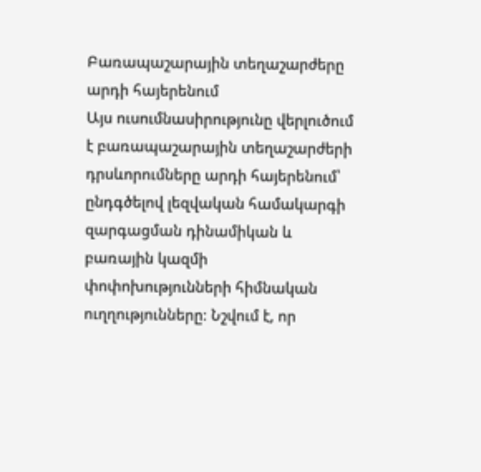Բառապաշարային տեղաշարժերը արդի հայերենում
Այս ուսումնասիրությունը վերլուծում է բառապաշարային տեղաշարժերի դրսևորումները արդի հայերենում՝ ընդգծելով լեզվական համակարգի զարգացման դինամիկան և բառային կազմի փոփոխությունների հիմնական ուղղությունները։ Նշվում է, որ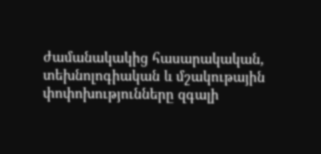ժամանակակից հասարակական, տեխնոլոգիական և մշակութային փոփոխությունները զգալի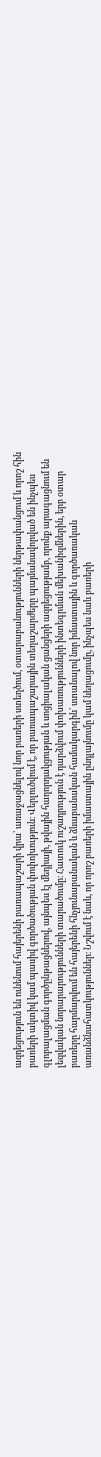ազդեցություն են ունենում հայերենի բառապաշարի վրա՝ առաջացնելով նոր բառերի ստեղծում, օտարաբանությունների ներթափանցում և որոշ հին բառերի ակտիվ կամ պասիվ գործածության փոփոխություն։ Վերլուծվում է, որ բառապաշարային տեղաշարժերը պայմանավորված են ինչպես գլոբալացման գործընթացներով, այնպես էլ մեդիայի, թվային հաղորդակցության և սոցիալական ցանցերի ազդեցությամբ, որոնք արագացնում են լեզվական նորարարությունների տարածումը։ Հատուկ ուշադրություն է դարձվում փոխառությունների ինտեգրման մեխանիզմներին, երբ օտար բառերը հարմարվում են հայերենի հնչյունաբանական և ձևաբանական համակարգին՝ ստանալով նոր իմաստային և գործառական առանձնահատկություններ։ Նշվում է նաև, որ որոշ բառերի իմաստային ընդլայնումը կամ նեղացումը, ինչպես նաև բառերի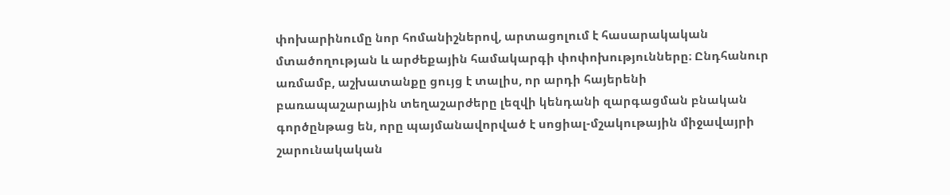փոխարինումը նոր հոմանիշներով, արտացոլում է հասարակական մտածողության և արժեքային համակարգի փոփոխությունները։ Ընդհանուր առմամբ, աշխատանքը ցույց է տալիս, որ արդի հայերենի բառապաշարային տեղաշարժերը լեզվի կենդանի զարգացման բնական գործընթաց են, որը պայմանավորված է սոցիալ-մշակութային միջավայրի շարունակական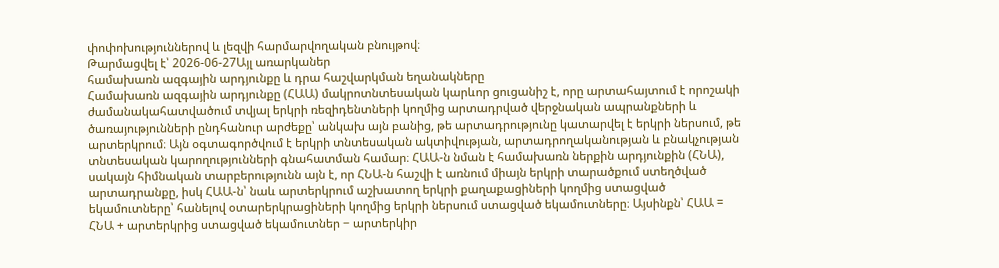փոփոխություններով և լեզվի հարմարվողական բնույթով։
Թարմացվել է՝ 2026-06-27Այլ առարկաներ
համախառն ազգային արդյունքը և դրա հաշվարկման եղանակները
Համախառն ազգային արդյունքը (ՀԱԱ) մակրոտնտեսական կարևոր ցուցանիշ է, որը արտահայտում է որոշակի ժամանակահատվածում տվյալ երկրի ռեզիդենտների կողմից արտադրված վերջնական ապրանքների և ծառայությունների ընդհանուր արժեքը՝ անկախ այն բանից, թե արտադրությունը կատարվել է երկրի ներսում, թե արտերկրում։ Այն օգտագործվում է երկրի տնտեսական ակտիվության, արտադրողականության և բնակչության տնտեսական կարողությունների գնահատման համար։ ՀԱԱ-ն նման է համախառն ներքին արդյունքին (ՀՆԱ), սակայն հիմնական տարբերությունն այն է, որ ՀՆԱ-ն հաշվի է առնում միայն երկրի տարածքում ստեղծված արտադրանքը, իսկ ՀԱԱ-ն՝ նաև արտերկրում աշխատող երկրի քաղաքացիների կողմից ստացված եկամուտները՝ հանելով օտարերկրացիների կողմից երկրի ներսում ստացված եկամուտները։ Այսինքն՝ ՀԱԱ = ՀՆԱ + արտերկրից ստացված եկամուտներ − արտերկիր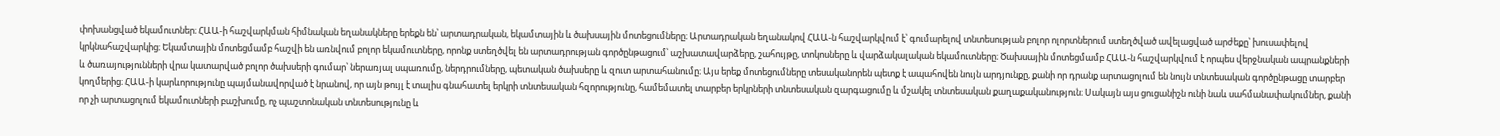փոխանցված եկամուտներ։ ՀԱԱ-ի հաշվարկման հիմնական եղանակները երեքն են՝ արտադրական, եկամտային և ծախսային մոտեցումները։ Արտադրական եղանակով ՀԱԱ-ն հաշվարկվում է՝ գումարելով տնտեսության բոլոր ոլորտներում ստեղծված ավելացված արժեքը՝ խուսափելով կրկնահաշվարկից։ Եկամտային մոտեցմամբ հաշվի են առնվում բոլոր եկամուտները, որոնք ստեղծվել են արտադրության գործընթացում՝ աշխատավարձերը, շահույթը, տոկոսները և վարձակալական եկամուտները։ Ծախսային մոտեցմամբ ՀԱԱ-ն հաշվարկվում է որպես վերջնական ապրանքների և ծառայությունների վրա կատարված բոլոր ծախսերի գումար՝ ներառյալ սպառումը, ներդրումները, պետական ծախսերը և զուտ արտահանումը։ Այս երեք մոտեցումները տեսականորեն պետք է ապահովեն նույն արդյունքը, քանի որ դրանք արտացոլում են նույն տնտեսական գործընթացը տարբեր կողմերից։ ՀԱԱ-ի կարևորությունը պայմանավորված է նրանով, որ այն թույլ է տալիս գնահատել երկրի տնտեսական հզորությունը, համեմատել տարբեր երկրների տնտեսական զարգացումը և մշակել տնտեսական քաղաքականություն։ Սակայն այս ցուցանիշն ունի նաև սահմանափակումներ, քանի որ չի արտացոլում եկամուտների բաշխումը, ոչ պաշտոնական տնտեսությունը և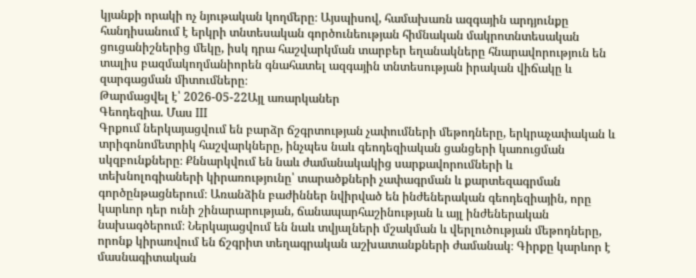կյանքի որակի ոչ նյութական կողմերը։ Այսպիսով, համախառն ազգային արդյունքը հանդիսանում է երկրի տնտեսական գործունեության հիմնական մակրոտնտեսական ցուցանիշներից մեկը, իսկ դրա հաշվարկման տարբեր եղանակները հնարավորություն են տալիս բազմակողմանիորեն գնահատել ազգային տնտեսության իրական վիճակը և զարգացման միտումները։
Թարմացվել է՝ 2026-05-22Այլ առարկաներ
Գեոդեզիա. Մաս III
Գրքում ներկայացվում են բարձր ճշգրտության չափումների մեթոդները, երկրաչափական և տրիգոնոմետրիկ հաշվարկները, ինչպես նաև գեոդեզիական ցանցերի կառուցման սկզբունքները։ Քննարկվում են նաև ժամանակակից սարքավորումների և տեխնոլոգիաների կիրառությունը՝ տարածքների չափագրման և քարտեզագրման գործընթացներում։ Առանձին բաժիններ նվիրված են ինժեներական գեոդեզիային, որը կարևոր դեր ունի շինարարության, ճանապարհաշինության և այլ ինժեներական նախագծերում։ Ներկայացվում են նաև տվյալների մշակման և վերլուծության մեթոդները, որոնք կիրառվում են ճշգրիտ տեղագրական աշխատանքների ժամանակ։ Գիրքը կարևոր է մասնագիտական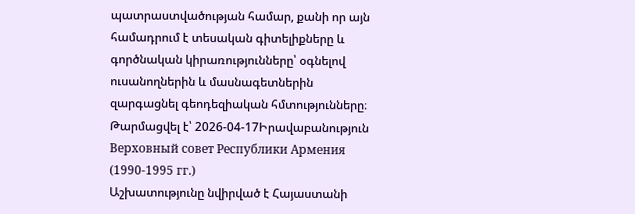պատրաստվածության համար, քանի որ այն համադրում է տեսական գիտելիքները և գործնական կիրառությունները՝ օգնելով ուսանողներին և մասնագետներին զարգացնել գեոդեզիական հմտությունները։
Թարմացվել է՝ 2026-04-17Իրավաբանություն
Верховный совет Республики Армения (1990-1995 гг.)
Աշխատությունը նվիրված է Հայաստանի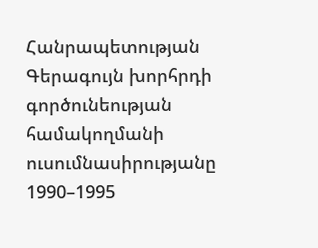Հանրապետության Գերագույն խորհրդի գործունեության համակողմանի ուսումնասիրությանը 1990–1995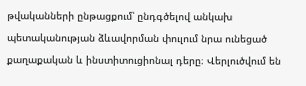թվականների ընթացքում՝ ընդգծելով անկախ պետականության ձևավորման փուլում նրա ունեցած քաղաքական և ինստիտուցիոնալ դերը։ Վերլուծվում են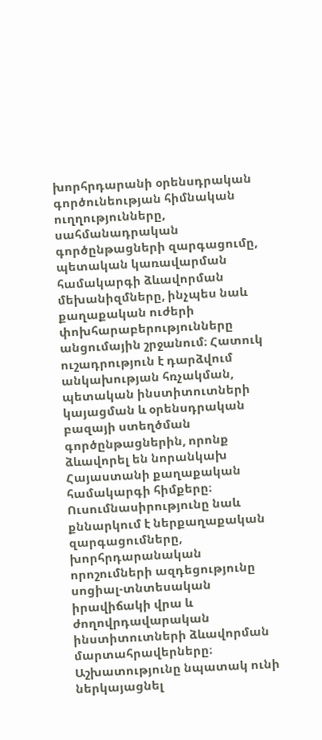խորհրդարանի օրենսդրական գործունեության հիմնական ուղղությունները, սահմանադրական գործընթացների զարգացումը, պետական կառավարման համակարգի ձևավորման մեխանիզմները, ինչպես նաև քաղաքական ուժերի փոխհարաբերությունները անցումային շրջանում։ Հատուկ ուշադրություն է դարձվում անկախության հռչակման, պետական ինստիտուտների կայացման և օրենսդրական բազայի ստեղծման գործընթացներին, որոնք ձևավորել են նորանկախ Հայաստանի քաղաքական համակարգի հիմքերը։ Ուսումնասիրությունը նաև քննարկում է ներքաղաքական զարգացումները, խորհրդարանական որոշումների ազդեցությունը սոցիալ-տնտեսական իրավիճակի վրա և ժողովրդավարական ինստիտուտների ձևավորման մարտահրավերները։ Աշխատությունը նպատակ ունի ներկայացնել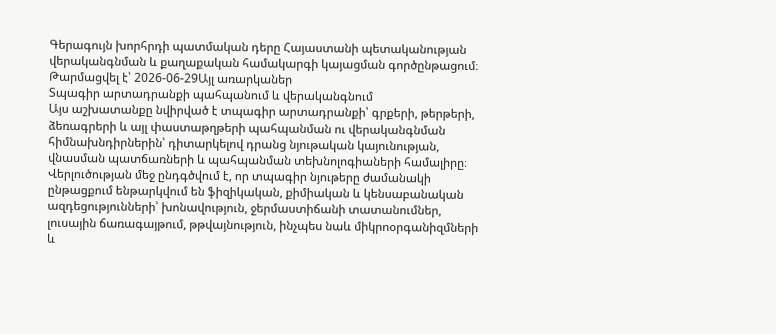Գերագույն խորհրդի պատմական դերը Հայաստանի պետականության վերականգնման և քաղաքական համակարգի կայացման գործընթացում։
Թարմացվել է՝ 2026-06-29Այլ առարկաներ
Տպագիր արտադրանքի պահպանում և վերականգնում
Այս աշխատանքը նվիրված է տպագիր արտադրանքի՝ գրքերի, թերթերի, ձեռագրերի և այլ փաստաթղթերի պահպանման ու վերականգնման հիմնախնդիրներին՝ դիտարկելով դրանց նյութական կայունության, վնասման պատճառների և պահպանման տեխնոլոգիաների համալիրը։ Վերլուծության մեջ ընդգծվում է, որ տպագիր նյութերը ժամանակի ընթացքում ենթարկվում են ֆիզիկական, քիմիական և կենսաբանական ազդեցությունների՝ խոնավություն, ջերմաստիճանի տատանումներ, լուսային ճառագայթում, թթվայնություն, ինչպես նաև միկրոօրգանիզմների և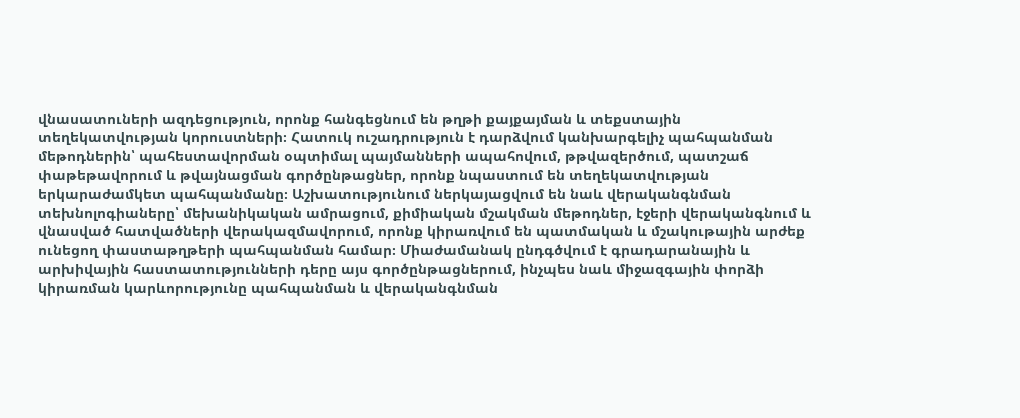վնասատուների ազդեցություն, որոնք հանգեցնում են թղթի քայքայման և տեքստային տեղեկատվության կորուստների։ Հատուկ ուշադրություն է դարձվում կանխարգելիչ պահպանման մեթոդներին՝ պահեստավորման օպտիմալ պայմանների ապահովում, թթվազերծում, պատշաճ փաթեթավորում և թվայնացման գործընթացներ, որոնք նպաստում են տեղեկատվության երկարաժամկետ պահպանմանը։ Աշխատությունում ներկայացվում են նաև վերականգնման տեխնոլոգիաները՝ մեխանիկական ամրացում, քիմիական մշակման մեթոդներ, էջերի վերականգնում և վնասված հատվածների վերակազմավորում, որոնք կիրառվում են պատմական և մշակութային արժեք ունեցող փաստաթղթերի պահպանման համար։ Միաժամանակ ընդգծվում է գրադարանային և արխիվային հաստատությունների դերը այս գործընթացներում, ինչպես նաև միջազգային փորձի կիրառման կարևորությունը պահպանման և վերականգնման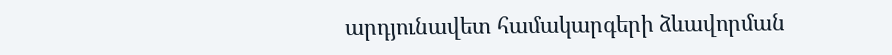արդյունավետ համակարգերի ձևավորման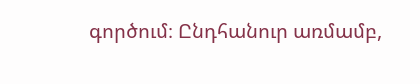գործում։ Ընդհանուր առմամբ,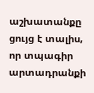աշխատանքը ցույց է տալիս, որ տպագիր արտադրանքի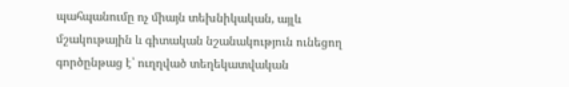պահպանումը ոչ միայն տեխնիկական, այլև մշակութային և գիտական նշանակություն ունեցող գործընթաց է՝ ուղղված տեղեկատվական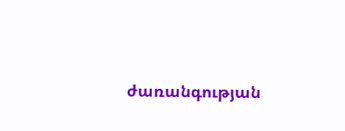ժառանգության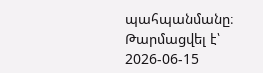պահպանմանը։
Թարմացվել է՝ 2026-06-15